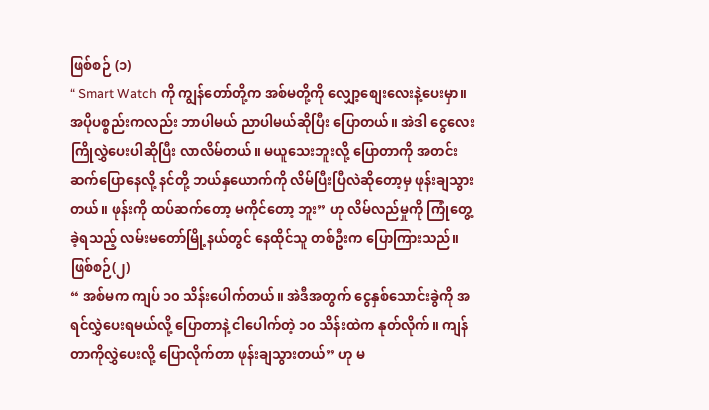ဖြစ်စဉ် (၁)
“ Smart Watch ကို ကျွန်တော်တို့က အစ်မတို့ကို လျှော့စျေးလေးနဲ့ပေးမှာ။ အပိုပစ္စည်းကလည်း ဘာပါမယ် ညာပါမယ်ဆိုပြီး ပြောတယ်။ အဲဒါ ငွေလေး ကြိုလွှဲပေးပါဆိုပြီး လာလိမ်တယ်။ မယူသေးဘူးလို့ ပြောတာကို အတင်း ဆက်ပြောနေလို့ နင်တို့ ဘယ်နှယောက်ကို လိမ်ပြီးပြီလဲဆိုတော့မှ ဖုန်းချသွားတယ်။ ဖုန်းကို ထပ်ဆက်တော့ မကိုင်တော့ ဘူး” ဟု လိမ်လည်မှုကို ကြုံတွေ့ခဲ့ရသည့် လမ်းမတော်မြို့နယ်တွင် နေထိုင်သူ တစ်ဦးက ပြောကြားသည်။
ဖြစ်စဉ်(၂)
“ အစ်မက ကျပ် ၁၀ သိန်းပေါက်တယ်။ အဲဒီအတွက် ငွေနှစ်သောင်းခွဲကို အရင်လွှဲပေးရမယ်လို့ ပြောတာနဲ့ ငါပေါက်တဲ့ ၁၀ သိန်းထဲက နုတ်လိုက်။ ကျန်တာကိုလွှဲပေးလို့ ပြောလိုက်တာ ဖုန်းချသွားတယ်” ဟု မ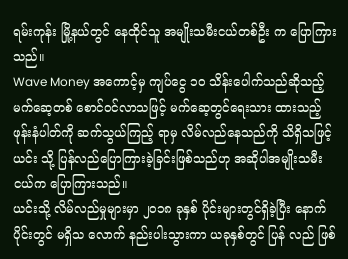ရမ်းကုန်း မြို့နယ်တွင် နေထိုင်သူ အမျိုးသမီးငယ်တစ်ဦး က ပြောကြားသည်။
Wave Money အကောင့်မှ ကျပ်ငွေ ၁၀ သိန်းပေါက်သည်ဆိုသည့် မက်ဆေ့တစ် စောင်ဝင်လာသဖြင့် မက်ဆေ့တွင်ရေးသား ထားသည့် ဖုန်းနံပါတ်ကို ဆက်သွယ်ကြည့် ရာမှ လိမ်လည်နေသည်ကို သိရှိသဖြင့် ယင်း သို့ ပြန်လည်ပြောကြားခဲ့ခြင်းဖြစ်သည်ဟု အဆိုပါအမျိုးသမီးငယ်က ပြောကြားသည်။
ယင်းသို့ လိမ်လည်မှုများမှာ ၂၀၁၈ ခုနှစ် ပိုင်းများတွင်ရှိခဲ့ပြီး နောက်ပိုင်းတွင် မရှိသ လောက် နည်းပါးသွားကာ ယခုနှစ်တွင် ပြန် လည် ဖြစ်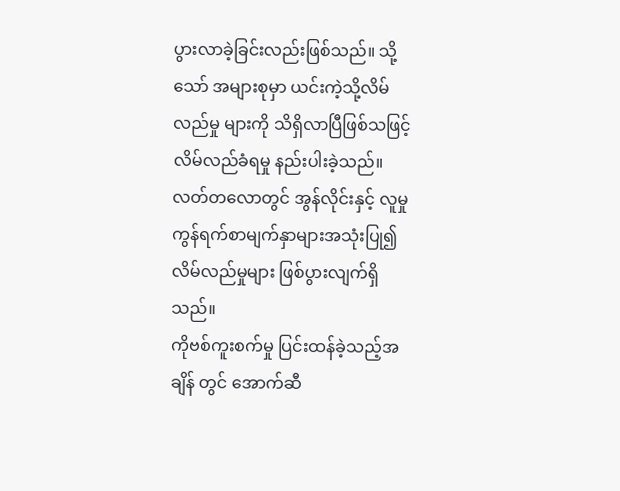ပွားလာခဲ့ခြင်းလည်းဖြစ်သည်။ သို့သော် အများစုမှာ ယင်းကဲ့သို့လိမ်လည်မှု များကို သိရှိလာပြီဖြစ်သဖြင့် လိမ်လည်ခံရမှု နည်းပါးခဲ့သည်။
လတ်တလောတွင် အွန်လိုင်းနှင့် လူမှု ကွန်ရက်စာမျက်နှာများအသုံးပြု၍ လိမ်လည်မှုများ ဖြစ်ပွားလျက်ရှိသည်။
ကိုဗစ်ကူးစက်မှု ပြင်းထန်ခဲ့သည့်အချိန် တွင် အောက်ဆီ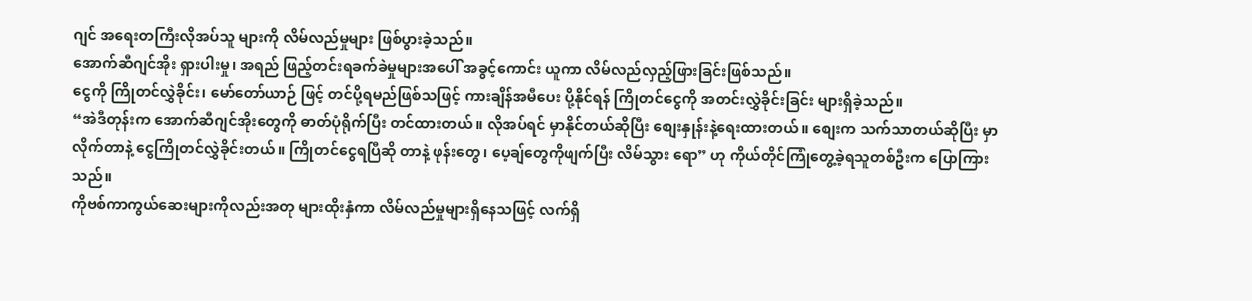ဂျင် အရေးတကြီးလိုအပ်သူ များကို လိမ်လည်မှုများ ဖြစ်ပွားခဲ့သည်။
အောက်ဆီဂျင်အိုး ရှားပါးမှု၊ အရည် ဖြည့်တင်းရခက်ခဲမှုများအပေါ် အခွင့်ကောင်း ယူကာ လိမ်လည်လှည့်ဖြားခြင်းဖြစ်သည်။
ငွေကို ကြိုတင်လွှဲခိုင်း၊ မော်တော်ယာဉ် ဖြင့် တင်ပို့ရမည်ဖြစ်သဖြင့် ကားချိန်အမီပေး ပို့နိုင်ရန် ကြိုတင်ငွေကို အတင်းလွှဲခိုင်းခြင်း များရှိခဲ့သည်။
“အဲဒီတုန်းက အောက်ဆီဂျင်အိုးတွေကို ဓာတ်ပုံရိုက်ပြီး တင်ထားတယ်။ လိုအပ်ရင် မှာနိုင်တယ်ဆိုပြီး စျေးနှုန်းနဲ့ရေးထားတယ်။ စျေးက သက်သာတယ်ဆိုပြီး မှာလိုက်တာနဲ့ ငွေကြိုတင်လွှဲခိုင်းတယ်။ ကြိုတင်ငွေရပြီဆို တာနဲ့ ဖုန်းတွေ၊ ပေ့ချ်တွေကိုဖျက်ပြီး လိမ်သွား ရော” ဟု ကိုယ်တိုင်ကြုံတွေ့ခဲ့ရသူတစ်ဦးက ပြောကြားသည်။
ကိုဗစ်ကာကွယ်ဆေးများကိုလည်းအတု များထိုးနှံကာ လိမ်လည်မှုများရှိနေသဖြင့် လက်ရှိ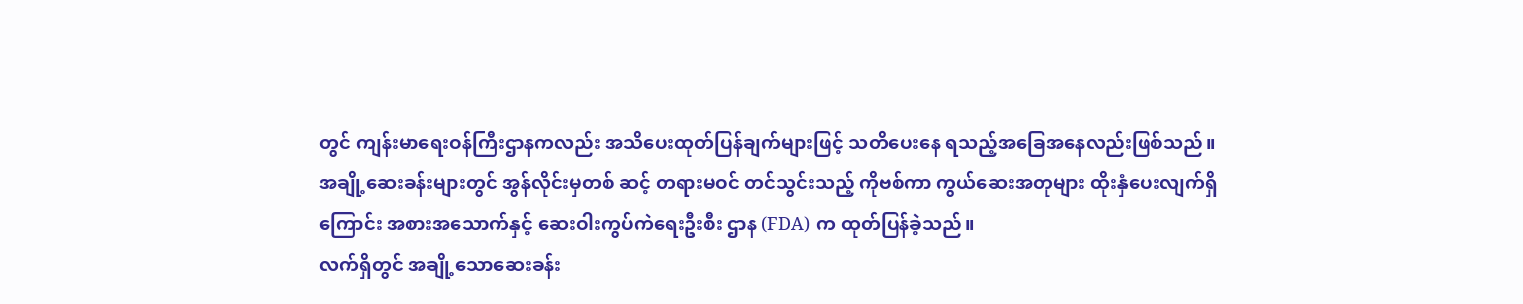တွင် ကျန်းမာရေးဝန်ကြီးဌာနကလည်း အသိပေးထုတ်ပြန်ချက်များဖြင့် သတိပေးနေ ရသည့်အခြေအနေလည်းဖြစ်သည်။
အချို့ဆေးခန်းများတွင် အွန်လိုင်းမှတစ် ဆင့် တရားမဝင် တင်သွင်းသည့် ကိုဗစ်ကာ ကွယ်ဆေးအတုများ ထိုးနှံပေးလျက်ရှိကြောင်း အစားအသောက်နှင့် ဆေးဝါးကွပ်ကဲရေးဦးစီး ဌာန (FDA) က ထုတ်ပြန်ခဲ့သည်။
လက်ရှိတွင် အချို့သောဆေးခန်း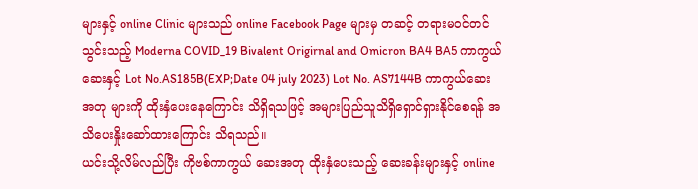များနှင့် online Clinic များသည် online Facebook Page များမှ တဆင့် တရားမဝင်တင်သွင်းသည့် Moderna COVID_19 Bivalent Origirnal and Omicron BA4 BA5 ကာကွယ်ဆေးနှင့် Lot No.AS185B(EXP;Date 04 july 2023) Lot No. AS7144B ကာကွယ်ဆေးအတု များကို ထိုးနှံပေးနေကြောင်း သိရှိရသဖြင့် အများပြည်သူသိရှိရှောင်ရှားနိုင်စေရန် အသိပေးနှိုးဆော်ထားကြောင်း သိရသည်။
ယင်းသို့လိမ်လည်ပြီး ကိုဗစ်ကာကွယ် ဆေးအတု ထိုးနှံပေးသည့် ဆေးခန်းများနှင့် online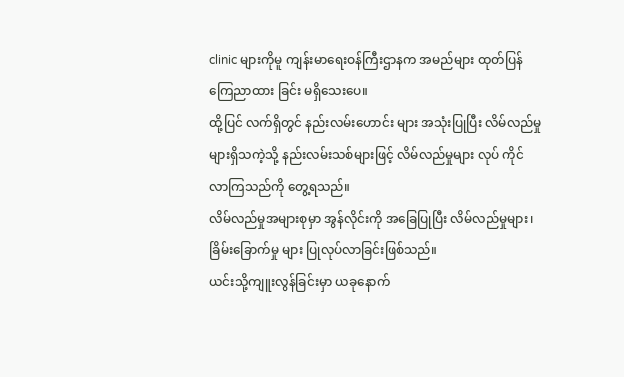clinic များကိုမူ ကျန်းမာရေးဝန်ကြီးဌာနက အမည်များ ထုတ်ပြန်ကြေညာထား ခြင်း မရှိသေးပေ။
ထို့ပြင် လက်ရှိတွင် နည်းလမ်းဟောင်း များ အသုံးပြုပြီး လိမ်လည်မှုများရှိသကဲ့သို့ နည်းလမ်းသစ်များဖြင့် လိမ်လည်မှုများ လုပ် ကိုင်လာကြသည်ကို တွေ့ရသည်။
လိမ်လည်မှုအများစုမှာ အွန်လိုင်းကို အခြေပြုပြီး လိမ်လည်မှုများ၊ ခြိမ်းခြောက်မှု များ ပြုလုပ်လာခြင်းဖြစ်သည်။
ယင်းသို့ကျူးလွန်ခြင်းမှာ ယခုနောက်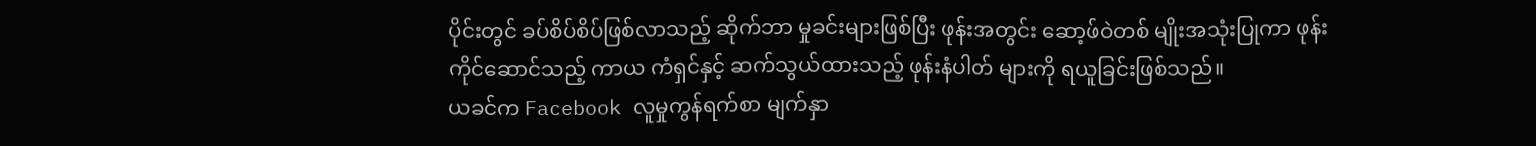ပိုင်းတွင် ခပ်စိပ်စိပ်ဖြစ်လာသည့် ဆိုက်ဘာ မှုခင်းများဖြစ်ပြီး ဖုန်းအတွင်း ဆော့ဖ်ဝဲတစ် မျိုးအသုံးပြုကာ ဖုန်းကိုင်ဆောင်သည့် ကာယ ကံရှင်နှင့် ဆက်သွယ်ထားသည့် ဖုန်းနံပါတ် များကို ရယူခြင်းဖြစ်သည်။
ယခင်က Facebook လူမှုကွန်ရက်စာ မျက်နှာ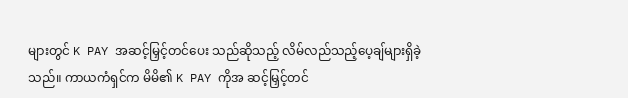များတွင် K PAY အဆင့်မြှင့်တင်ပေး သည်ဆိုသည့် လိမ်လည်သည့်ပေ့ချ်များရှိခဲ့ သည်။ ကာယကံရှင်က မိမိ၏ K PAY ကိုအ ဆင့်မြှင့်တင်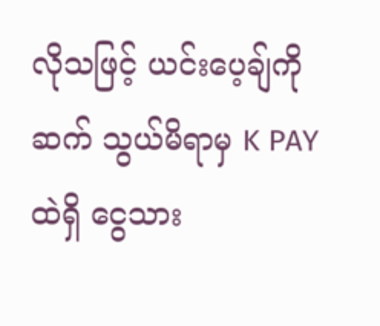လိုသဖြင့် ယင်းပေ့ချ်ကို ဆက် သွယ်မိရာမှ K PAY ထဲရှိ ငွေသား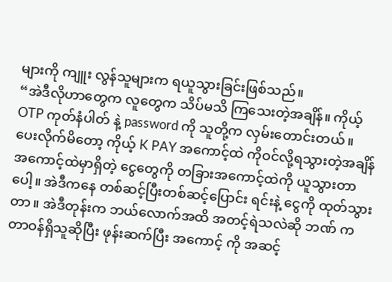များကို ကျူး လွန်သူများက ရယူသွားခြင်းဖြစ်သည်။
“အဲဒီလိုဟာတွေက လူတွေက သိပ်မသိ ကြသေးတဲ့အချိန်။ ကိုယ့် OTP ကုတ်နံပါတ် နဲ့ password ကို သူတို့က လှမ်းတောင်းတယ်။ ပေးလိုက်မိတော့ ကိုယ့် K PAY အကောင့်ထဲ ကိုဝင်လို့ရသွားတဲ့အချိန် အကောင့်ထဲမှာရှိတဲ့ ငွေတွေကို တခြားအကောင့်ထဲကို ယူသွားတာ ပေါ့။ အဲဒီကနေ တစ်ဆင့်ပြီးတစ်ဆင့်ပြောင်း ရင်းနဲ့ ငွေကို ထုတ်သွားတာ။ အဲဒီတုန်းက ဘယ်လောက်အထိ အတင့်ရဲသလဲဆို ဘဏ် က တာဝန်ရှိသူဆိုပြီး ဖုန်းဆက်ပြီး အကောင့် ကို အဆင့်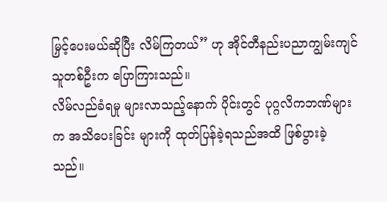မြှင့်ပေးမယ်ဆိုပြီး လိမ်ကြတယ်” ဟု အိုင်တီနည်းပညာကျွမ်းကျင်သူတစ်ဦးက ပြောကြားသည်။
လိမ်လည်ခံရမှု များလာသည့်နောက် ပိုင်းတွင် ပုဂ္ဂလိကဘဏ်များက အသိပေးခြင်း များကို ထုတ်ပြန်ခဲ့ရသည်အထိ ဖြစ်ပွားခဲ့ သည်။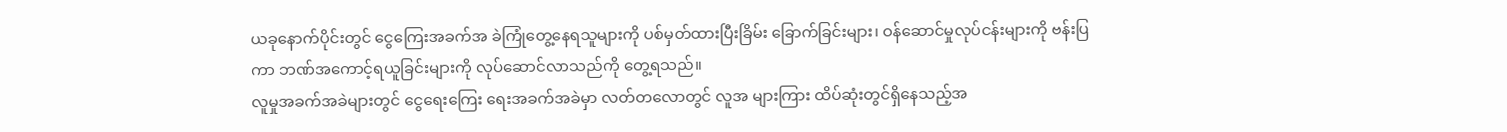ယခုနောက်ပိုင်းတွင် ငွေကြေးအခက်အ ခဲကြုံတွေ့နေရသူများကို ပစ်မှတ်ထားပြီးခြိမ်း ခြောက်ခြင်းများ၊ ဝန်ဆောင်မှုလုပ်ငန်းများကို ဗန်းပြကာ ဘဏ်အကောင့်ရယူခြင်းများကို လုပ်ဆောင်လာသည်ကို တွေ့ရသည်။
လူမှုအခက်အခဲများတွင် ငွေရေးကြေး ရေးအခက်အခဲမှာ လတ်တလောတွင် လူအ များကြား ထိပ်ဆုံးတွင်ရှိနေသည့်အ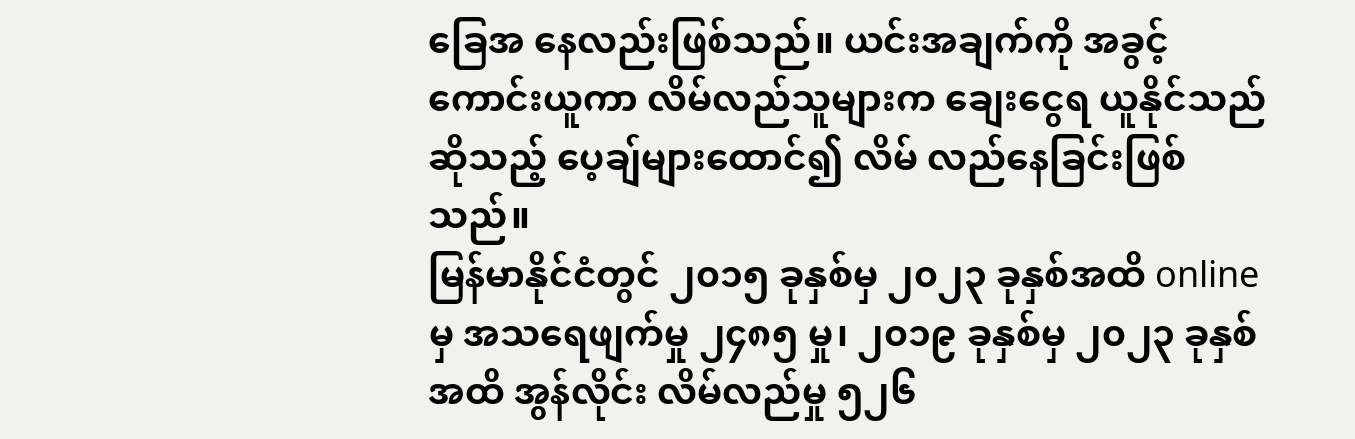ခြေအ နေလည်းဖြစ်သည်။ ယင်းအချက်ကို အခွင့် ကောင်းယူကာ လိမ်လည်သူများက ချေးငွေရ ယူနိုင်သည်ဆိုသည့် ပေ့ချ်များထောင်၍ လိမ် လည်နေခြင်းဖြစ်သည်။
မြန်မာနိုင်ငံတွင် ၂၀၁၅ ခုနှစ်မှ ၂၀၂၃ ခုနှစ်အထိ onlineမှ အသရေဖျက်မှု ၂၄၈၅ မှု၊ ၂၀၁၉ ခုနှစ်မှ ၂၀၂၃ ခုနှစ်အထိ အွန်လိုင်း လိမ်လည်မှု ၅၂၆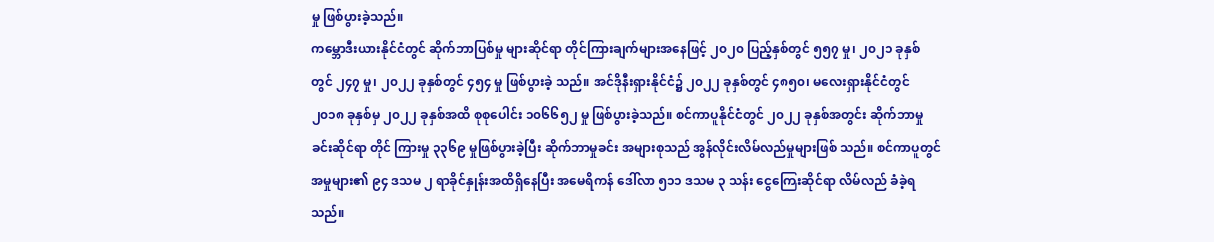မှု ဖြစ်ပွားခဲ့သည်။
ကမ္ဘောဒီးယားနိုင်ငံတွင် ဆိုက်ဘာပြစ်မှု များဆိုင်ရာ တိုင်ကြားချက်များအနေဖြင့် ၂၀၂၀ ပြည့်နှစ်တွင် ၅၅၇ မှု၊ ၂၀၂၁ ခုနှစ်တွင် ၂၄၇ မှု၊ ၂၀၂၂ ခုနှစ်တွင် ၄၅၄ မှု ဖြစ်ပွားခဲ့ သည်။ အင်ဒိုနီးရှားနိုင်ငံ၌ ၂၀၂၂ ခုနှစ်တွင် ၄၈၅၀၊ မလေးရှားနိုင်ငံတွင် ၂၀၁၈ ခုနှစ်မှ ၂၀၂၂ ခုနှစ်အထိ စုစုပေါင်း ၁၀၆၆၅၂ မှု ဖြစ်ပွားခဲ့သည်။ စင်ကာပူနိုင်ငံတွင် ၂၀၂၂ ခုနှစ်အတွင်း ဆိုက်ဘာမှုခင်းဆိုင်ရာ တိုင် ကြားမှု ၃၃၆၉ မှုဖြစ်ပွားခဲ့ပြီး ဆိုက်ဘာမှုခင်း အများစုသည် အွန်လိုင်းလိမ်လည်မှုများဖြစ် သည်။ စင်ကာပူတွင် အမှုများ၏ ၉၄ ဒသမ ၂ ရာခိုင်နှုန်းအထိရှိနေပြီး အမေရိကန် ဒေါ်လာ ၅၁၁ ဒသမ ၃ သန်း ငွေကြေးဆိုင်ရာ လိမ်လည် ခံခဲ့ရသည်။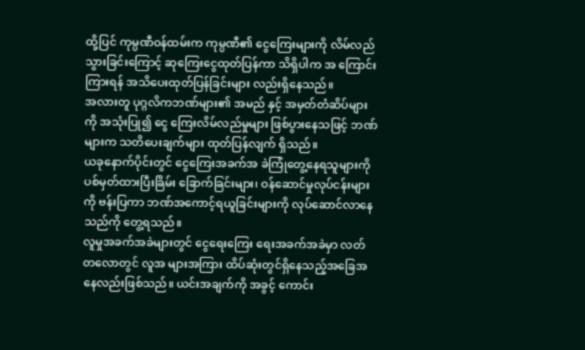ထို့ပြင် ကုမ္ပဏီဝန်ထမ်းက ကုမ္ပဏီ၏ ငွေကြေးများကို လိမ်လည်သွားခြင်းကြောင့် ဆုကြေးငွေထုတ်ပြန်ကာ သိရှိပါက အ ကြောင်းကြားရန် အသိပေးထုတ်ပြန်ခြင်းများ လည်းရှိနေသည်။
အလားတူ ပုဂ္ဂလိကဘဏ်များ၏ အမည် နှင့် အမှတ်တံဆိပ်များကို အသုံးပြု၍ ငွေ ကြေးလိမ်လည်မှုများ ဖြစ်ပွားနေသဖြင့် ဘဏ် များက သတိပေးချက်များ ထုတ်ပြန်လျက် ရှိသည်။
ယခုနောက်ပိုင်းတွင် ငွေကြေးအခက်အ ခဲကြုံတွေ့နေရသူများကို ပစ်မှတ်ထားပြီးခြိမ်း ခြောက်ခြင်းများ၊ ဝန်ဆောင်မှုလုပ်ငန်းများကို ဗန်းပြကာ ဘဏ်အကောင့်ရယူခြင်းများကို လုပ်ဆောင်လာနေသည်ကို တွေ့ရသည်။
လူမှုအခက်အခဲများတွင် ငွေရေးကြေး ရေးအခက်အခဲမှာ လတ်တလောတွင် လူအ များအကြား ထိပ်ဆုံးတွင်ရှိနေသည့်အခြေအ နေလည်းဖြစ်သည်။ ယင်းအချက်ကို အခွင့် ကောင်း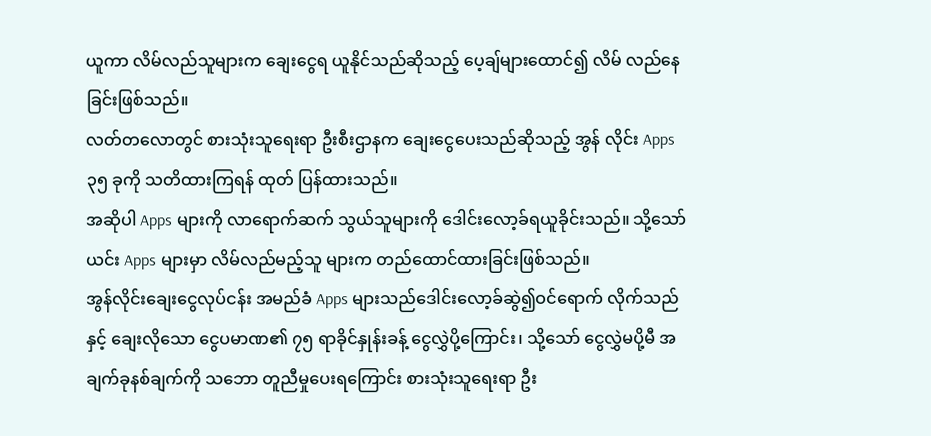ယူကာ လိမ်လည်သူများက ချေးငွေရ ယူနိုင်သည်ဆိုသည့် ပေ့ချ်များထောင်၍ လိမ် လည်နေခြင်းဖြစ်သည်။
လတ်တလောတွင် စားသုံးသူရေးရာ ဦးစီးဌာနက ချေးငွေပေးသည်ဆိုသည့် အွန် လိုင်း Apps ၃၅ ခုကို သတိထားကြရန် ထုတ် ပြန်ထားသည်။
အဆိုပါ Apps များကို လာရောက်ဆက် သွယ်သူများကို ဒေါင်းလော့ခ်ရယူခိုင်းသည်။ သို့သော် ယင်း Apps များမှာ လိမ်လည်မည့်သူ များက တည်ထောင်ထားခြင်းဖြစ်သည်။
အွန်လိုင်းချေးငွေလုပ်ငန်း အမည်ခံ Apps များသည်ဒေါင်းလော့ခ်ဆွဲ၍ဝင်ရောက် လိုက်သည်နှင့် ချေးလိုသော ငွေပမာဏ၏ ၇၅ ရာခိုင်နှုန်းခန့် ငွေလွှဲပို့ကြောင်း၊ သို့သော် ငွေလွှဲမပို့မီ အချက်ခုနစ်ချက်ကို သဘော တူညီမှုပေးရကြောင်း စားသုံးသူရေးရာ ဦး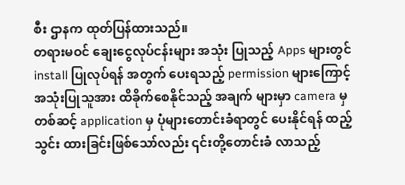စီး ဌာနက ထုတ်ပြန်ထားသည်။
တရားမဝင် ချေးငွေလုပ်ငန်းများ အသုံး ပြုသည့် Apps များတွင် install ပြုလုပ်ရန် အတွက် ပေးရသည့် permission များကြောင့် အသုံးပြုသူအား ထိခိုက်စေနိုင်သည့် အချက် များမှာ camera မှတစ်ဆင့် application မှ ပုံများတောင်းခံရာတွင် ပေးနိုင်ရန် ထည့်သွင်း ထားခြင်းဖြစ်သော်လည်း ၎င်းတို့တောင်းခံ လာသည့်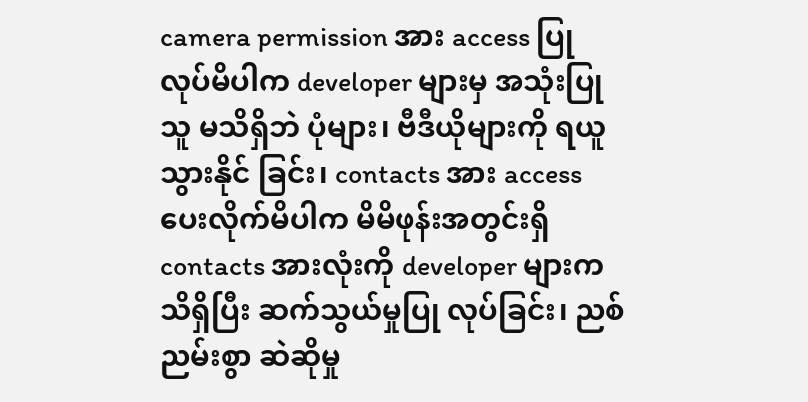camera permission အား access ပြုလုပ်မိပါက developer များမှ အသုံးပြုသူ မသိရှိဘဲ ပုံများ၊ ဗီဒီယိုများကို ရယူသွားနိုင် ခြင်း၊ contacts အား access ပေးလိုက်မိပါက မိမိဖုန်းအတွင်းရှိ contacts အားလုံးကို developer များက သိရှိပြီး ဆက်သွယ်မှုပြု လုပ်ခြင်း၊ ညစ်ညမ်းစွာ ဆဲဆိုမှု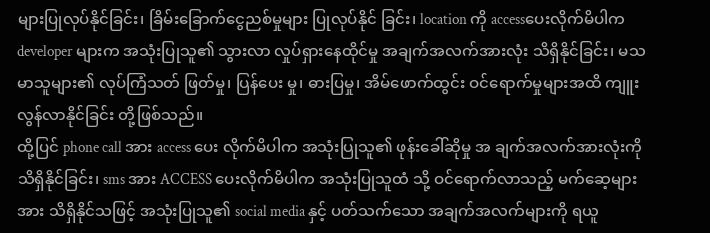များပြုလုပ်နိုင်ခြင်း၊ ခြိမ်းခြောက်ငွေညစ်မှုများ ပြုလုပ်နိုင် ခြင်း၊ location ကို accessပေးလိုက်မိပါက developer များက အသုံးပြုသူ၏ သွားလာ လှုပ်ရှားနေထိုင်မှု အချက်အလက်အားလုံး သိရှိနိုင်ခြင်း၊ မသမာသူများ၏ လုပ်ကြံသတ် ဖြတ်မှု၊ ပြန်ပေး မှု၊ ဓားပြမှု၊ အိမ်ဖောက်ထွင်း ဝင်ရောက်မှုများအထိ ကျူးလွန်လာနိုင်ခြင်း တို့ဖြစ်သည်။
ထို့ပြင် phone call အား access ပေး လိုက်မိပါက အသုံးပြုသူ၏ ဖုန်းခေါ်ဆိုမှု အ ချက်အလက်အားလုံးကို သိရှိနိုင်ခြင်း၊ sms အား ACCESS ပေးလိုက်မိပါက အသုံးပြုသူထံ သို့ ဝင်ရောက်လာသည့် မက်ဆေ့များအား သိရှိနိုင်သဖြင့် အသုံးပြုသူ၏ social media နှင့် ပတ်သက်သော အချက်အလက်များကို ရယူ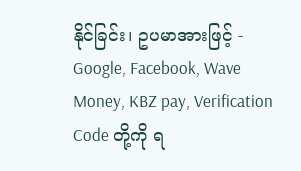နိုင်ခြင်း၊ ဥပမာအားဖြင့် - Google, Facebook, Wave Money, KBZ pay, Verification Code တို့ကို ရ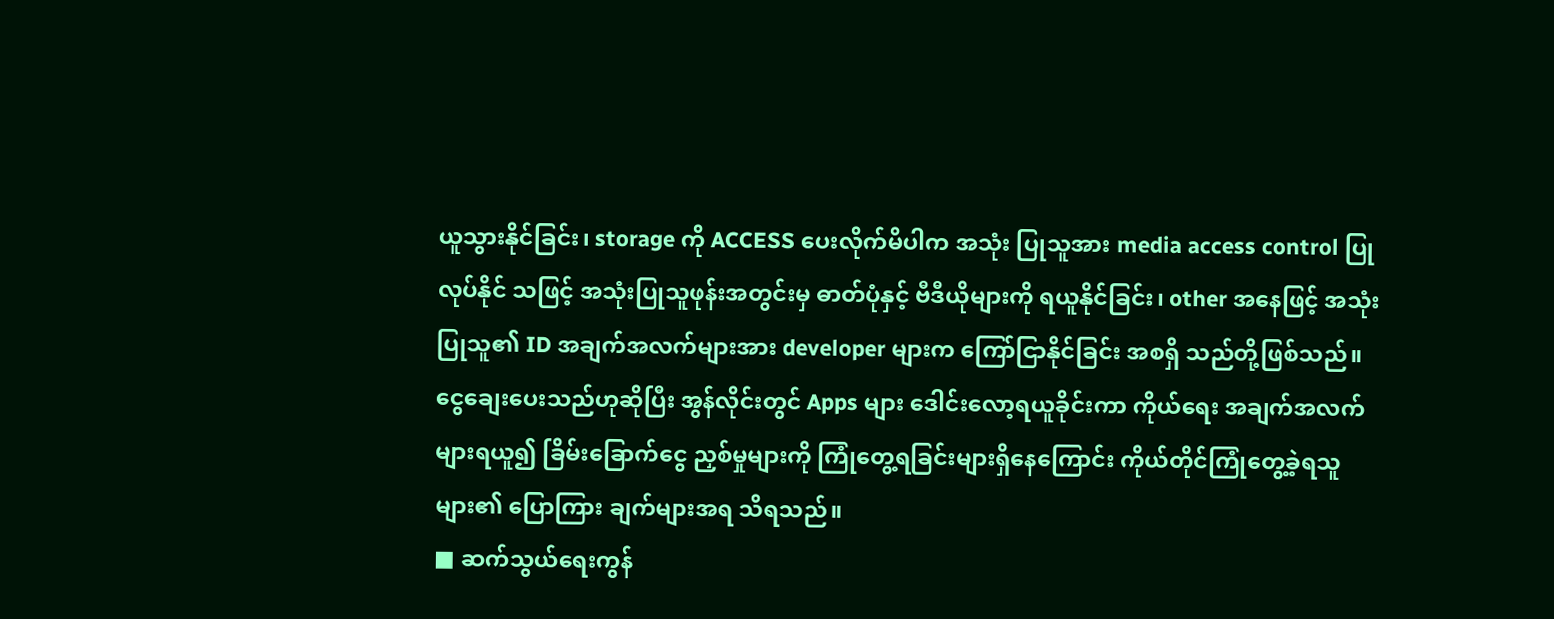ယူသွားနိုင်ခြင်း၊ storage ကို ACCESS ပေးလိုက်မိပါက အသုံး ပြုသူအား media access control ပြုလုပ်နိုင် သဖြင့် အသုံးပြုသူဖုန်းအတွင်းမှ ဓာတ်ပုံနှင့် ဗီဒီယိုများကို ရယူနိုင်ခြင်း၊ other အနေဖြင့် အသုံးပြုသူ၏ ID အချက်အလက်များအား developer များက ကြော်ငြာနိုင်ခြင်း အစရှိ သည်တို့ဖြစ်သည်။
ငွေချေးပေးသည်ဟုဆိုပြီး အွန်လိုင်းတွင် Apps များ ဒေါင်းလော့ရယူခိုင်းကာ ကိုယ်ရေး အချက်အလက်များရယူ၍ ခြိမ်းခြောက်ငွေ ညှစ်မှုများကို ကြုံတွေ့ရခြင်းများရှိနေကြောင်း ကိုယ်တိုင်ကြုံတွေ့ခဲ့ရသူများ၏ ပြောကြား ချက်များအရ သိရသည်။
■ ဆက်သွယ်ရေးကွန်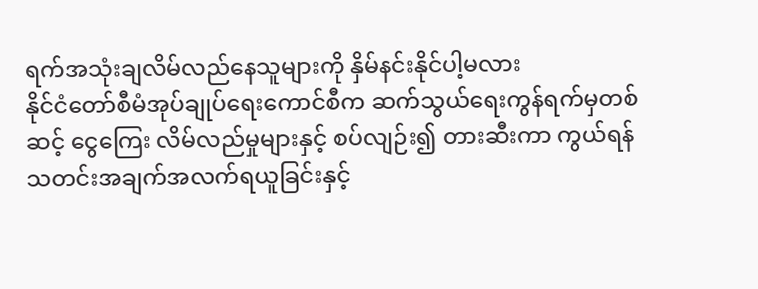ရက်အသုံးချလိမ်လည်နေသူများကို နှိမ်နင်းနိုင်ပါ့မလား
နိုင်ငံတော်စီမံအုပ်ချုပ်ရေးကောင်စီက ဆက်သွယ်ရေးကွန်ရက်မှတစ်ဆင့် ငွေကြေး လိမ်လည်မှုများနှင့် စပ်လျဉ်း၍ တားဆီးကာ ကွယ်ရန် သတင်းအချက်အလက်ရယူခြင်းနှင့်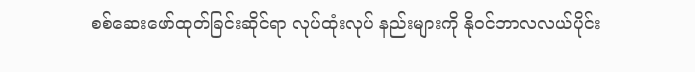စစ်ဆေးဖော်ထုတ်ခြင်းဆိုင်ရာ လုပ်ထုံးလုပ် နည်းများကို နိုဝင်ဘာလလယ်ပိုင်း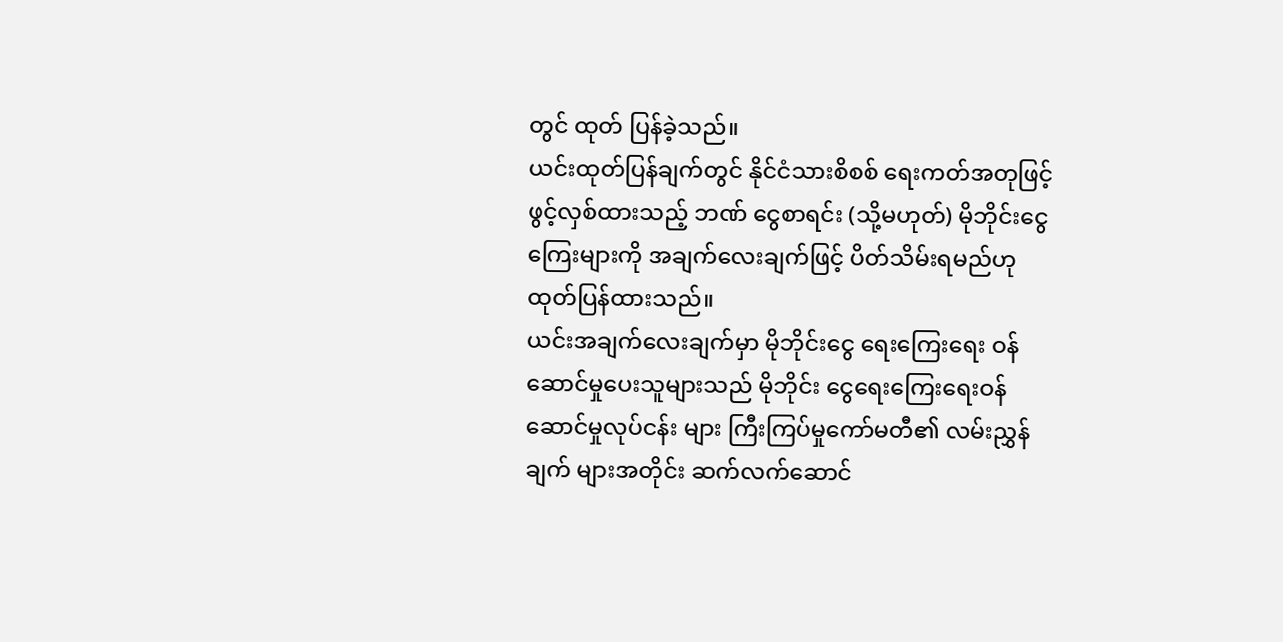တွင် ထုတ် ပြန်ခဲ့သည်။
ယင်းထုတ်ပြန်ချက်တွင် နိုင်ငံသားစိစစ် ရေးကတ်အတုဖြင့် ဖွင့်လှစ်ထားသည့် ဘဏ် ငွေစာရင်း (သို့မဟုတ်) မိုဘိုင်းငွေကြေးများကို အချက်လေးချက်ဖြင့် ပိတ်သိမ်းရမည်ဟု ထုတ်ပြန်ထားသည်။
ယင်းအချက်လေးချက်မှာ မိုဘိုင်းငွေ ရေးကြေးရေး ဝန်ဆောင်မှုပေးသူများသည် မိုဘိုင်း ငွေရေးကြေးရေးဝန်ဆောင်မှုလုပ်ငန်း များ ကြီးကြပ်မှုကော်မတီ၏ လမ်းညွှန်ချက် များအတိုင်း ဆက်လက်ဆောင်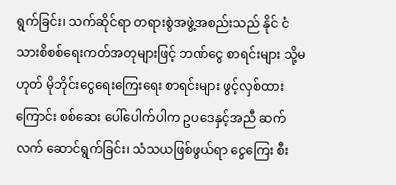ရွက်ခြင်း၊ သက်ဆိုင်ရာ တရားစွဲအဖွဲ့အစည်းသည် နိုင် ငံသားစိစစ်ရေးကတ်အတုများဖြင့် ဘဏ်ငွေ စာရင်းများ သို့မဟုတ် မိုဘိုင်းငွေရေးကြေးရေး စာရင်းများ ဖွင့်လှစ်ထားကြောင်း စစ်ဆေး ပေါ်ပေါက်ပါက ဥပဒေနှင့်အညီ ဆက်လက် ဆောင်ရွက်ခြင်း၊ သံသယဖြစ်ဖွယ်ရာ ငွေကြေး စီး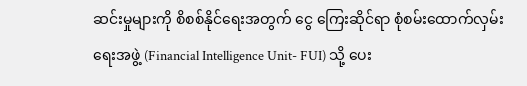ဆင်းမှုများကို စိစစ်နိုင်ရေးအတွက် ငွေ ကြေးဆိုင်ရာ စုံစမ်းထောက်လှမ်းရေးအဖွဲ့ (Financial Intelligence Unit- FUI) သို့ ပေး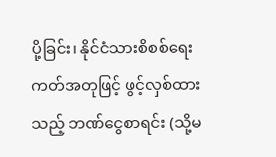ပို့ခြင်း၊ နိုင်ငံသားစိစစ်ရေးကတ်အတုဖြင့် ဖွင့်လှစ်ထားသည့် ဘဏ်ငွေစာရင်း (သို့မ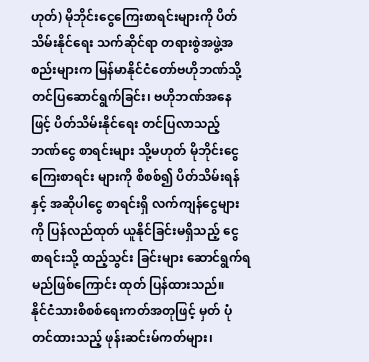ဟုတ်) မိုဘိုင်းငွေကြေးစာရင်းများကို ပိတ် သိမ်းနိုင်ရေး သက်ဆိုင်ရာ တရားစွဲအဖွဲ့အ စည်းများက မြန်မာနိုင်ငံတော်ဗဟိုဘဏ်သို့ တင်ပြဆောင်ရွက်ခြင်း၊ ဗဟိုဘဏ်အနေဖြင့် ပိတ်သိမ်းနိုင်ရေး တင်ပြလာသည့် ဘဏ်ငွေ စာရင်းများ သို့မဟုတ် မိုဘိုင်းငွေကြေးစာရင်း များကို စိစစ်၍ ပိတ်သိမ်းရန်နှင့် အဆိုပါငွေ စာရင်းရှိ လက်ကျန်ငွေများကို ပြန်လည်ထုတ် ယူနိုင်ခြင်းမရှိသည့် ငွေစာရင်းသို့ ထည့်သွင်း ခြင်းများ ဆောင်ရွက်ရမည်ဖြစ်ကြောင်း ထုတ် ပြန်ထားသည်။
နိုင်ငံသားစိစစ်ရေးကတ်အတုဖြင့် မှတ် ပုံတင်ထားသည့် ဖုန်းဆင်းမ်ကတ်များ၊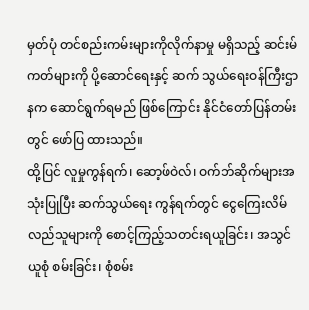မှတ်ပုံ တင်စည်းကမ်းများကိုလိုက်နာမှု မရှိသည့် ဆင်းမ်ကတ်များကို ပို့ဆောင်ရေးနှင့် ဆက် သွယ်ရေးဝန်ကြီးဌာနက ဆောင်ရွက်ရမည် ဖြစ်ကြောင်း နိုင်ငံတော်ပြန်တမ်းတွင် ဖော်ပြ ထားသည်။
ထို့ပြင် လူမှုကွန်ရက်၊ ဆော့ဖ်ဝဲလ်၊ ဝက်ဘ်ဆိုက်များအသုံးပြုပြီး ဆက်သွယ်ရေး ကွန်ရက်တွင် ငွေကြေးလိမ်လည်သူများကို စောင့်ကြည့်သတင်းရယူခြင်း၊ အသွင်ယူစုံ စမ်းခြင်း၊ စုံစမ်း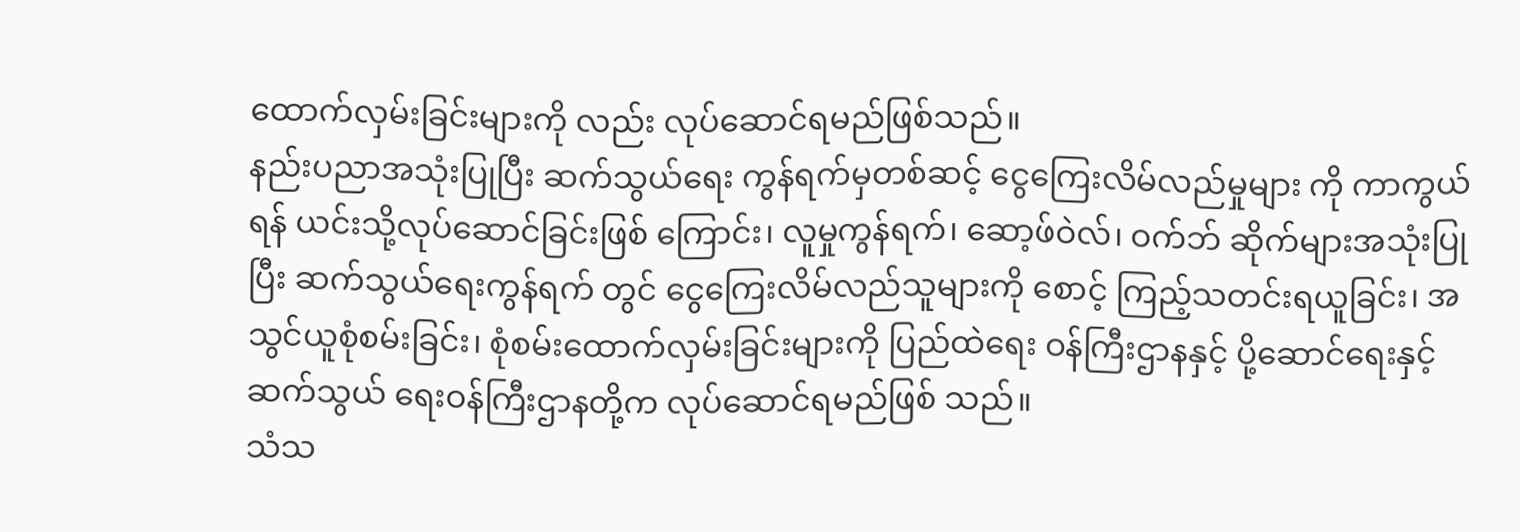ထောက်လှမ်းခြင်းများကို လည်း လုပ်ဆောင်ရမည်ဖြစ်သည်။
နည်းပညာအသုံးပြုပြီး ဆက်သွယ်ရေး ကွန်ရက်မှတစ်ဆင့် ငွေကြေးလိမ်လည်မှုများ ကို ကာကွယ်ရန် ယင်းသို့လုပ်ဆောင်ခြင်းဖြစ် ကြောင်း၊ လူမှုကွန်ရက်၊ ဆော့ဖ်ဝဲလ်၊ ဝက်ဘ် ဆိုက်များအသုံးပြုပြီး ဆက်သွယ်ရေးကွန်ရက် တွင် ငွေကြေးလိမ်လည်သူများကို စောင့် ကြည့်သတင်းရယူခြင်း၊ အသွင်ယူစုံစမ်းခြင်း၊ စုံစမ်းထောက်လှမ်းခြင်းများကို ပြည်ထဲရေး ဝန်ကြီးဌာနနှင့် ပို့ဆောင်ရေးနှင့် ဆက်သွယ် ရေးဝန်ကြီးဌာနတို့က လုပ်ဆောင်ရမည်ဖြစ် သည်။
သံသ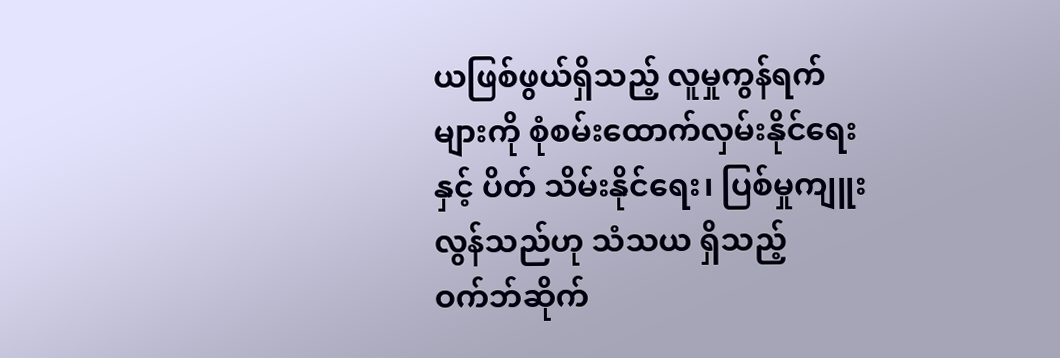ယဖြစ်ဖွယ်ရှိသည့် လူမှုကွန်ရက် များကို စုံစမ်းထောက်လှမ်းနိုင်ရေးနှင့် ပိတ် သိမ်းနိုင်ရေး၊ ပြစ်မှုကျူးလွန်သည်ဟု သံသယ ရှိသည့် ဝက်ဘ်ဆိုက်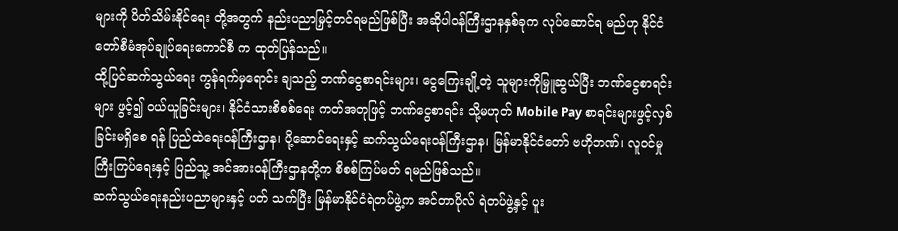များကို ပိတ်သိမ်းနိုင်ရေး တို့အတွက် နည်းပညာမြှင့်တင်ရမည်ဖြစ်ပြီး အဆိုပါဝန်ကြီးဌာနနှစ်ခုက လုပ်ဆောင်ရ မည်ဟု နိုင်ငံတော်စီမံအုပ်ချုပ်ရေးကောင်စီ က ထုတ်ပြန်သည်။
ထို့ပြင်ဆက်သွယ်ရေး ကွန်ရက်မှရောင်း ချသည့် ဘဏ်ငွေစာရင်းများ၊ ငွေကြေးချို့တဲ့ သူများကိုမြှူဆွယ်ပြီး ဘဏ်ငွေစာရင်းများ ဖွင့်၍ ဝယ်ယူခြင်းများ၊ နိုင်ငံသားစိစစ်ရေး ကတ်အတုဖြင့် ဘဏ်ငွေစာရင်း သို့မဟုတ် Mobile Pay စာရင်းများဖွင့်လှစ်ခြင်းမရှိစေ ရန် ပြည်ထဲရေးဝန်ကြီးဌာန၊ ပို့ဆောင်ရေးနှင့် ဆက်သွယ်ရေးဝန်ကြီးဌာန၊ မြန်မာနိုင်ငံတော် ဗဟိုဘဏ်၊ လူဝင်မှုကြီးကြပ်ရေးနှင့် ပြည်သူ့ အင်အားဝန်ကြီးဌာနတို့က စိစစ်ကြပ်မတ် ရမည်ဖြစ်သည်။
ဆက်သွယ်ရေးနည်းပညာများနှင့် ပတ် သက်ပြီး မြန်မာနိုင်ငံရဲတပ်ဖွဲ့က အင်တာပိုလ် ရဲတပ်ဖွဲ့နှင့် ပူး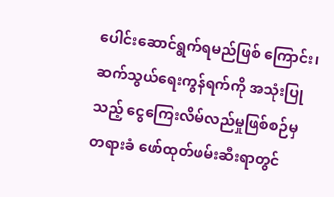ပေါင်းဆောင်ရွက်ရမည်ဖြစ် ကြောင်း၊ ဆက်သွယ်ရေးကွန်ရက်ကို အသုံးပြု သည့် ငွေကြေးလိမ်လည်မှုဖြစ်စဉ်မှ တရားခံ ဖော်ထုတ်ဖမ်းဆီးရာတွင်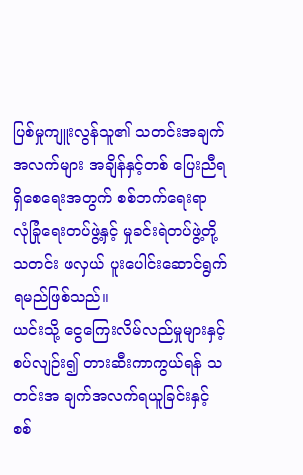ပြစ်မှုကျူးလွန်သူ၏ သတင်းအချက်အလက်များ အချိန်နှင့်တစ် ပြေးညီရရှိစေရေးအတွက် စစ်ဘက်ရေးရာ လုံခြုံရေးတပ်ဖွဲ့နှင့် မှုခင်းရဲတပ်ဖွဲ့တို့ သတင်း ဖလှယ် ပူးပေါင်းဆောင်ရွက်ရမည်ဖြစ်သည်။
ယင်းသို့ ငွေကြေးလိမ်လည်မှုများနှင့် စပ်လျဉ်း၍ တားဆီးကာကွယ်ရန် သတင်းအ ချက်အလက်ရယူခြင်းနှင့် စစ်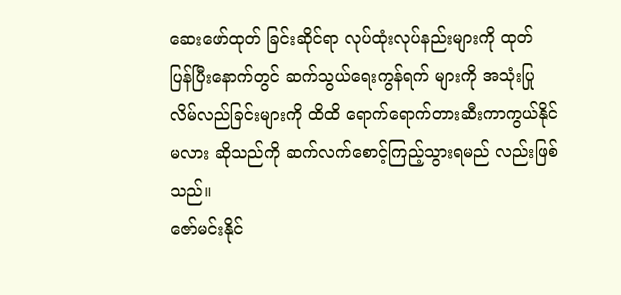ဆေးဖော်ထုတ် ခြင်းဆိုင်ရာ လုပ်ထုံးလုပ်နည်းများကို ထုတ် ပြန်ပြီးနောက်တွင် ဆက်သွယ်ရေးကွန်ရက် များကို အသုံးပြုလိမ်လည်ခြင်းများကို ထိထိ ရောက်ရောက်တားဆီးကာကွယ်နိုင်မလား ဆိုသည်ကို ဆက်လက်စောင့်ကြည့်သွားရမည် လည်းဖြစ်သည်။
ဇော်မင်းနိုင်